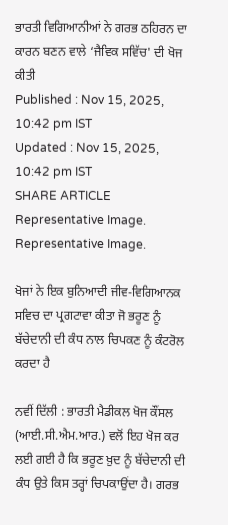ਭਾਰਤੀ ਵਿਗਿਆਨੀਆਂ ਨੇ ਗਰਭ ਠਹਿਰਨ ਦਾ ਕਾਰਨ ਬਣਨ ਵਾਲੇ ‘ਜੈਵਿਕ ਸਵਿੱਚ' ਦੀ ਖੋਜ ਕੀਤੀ
Published : Nov 15, 2025, 10:42 pm IST
Updated : Nov 15, 2025, 10:42 pm IST
SHARE ARTICLE
Representative Image.
Representative Image.

ਖੋਜਾਂ ਨੇ ਇਕ ਬੁਨਿਆਦੀ ਜੀਵ-ਵਿਗਿਆਨਕ ਸਵਿਚ ਦਾ ਪ੍ਰਗਟਾਵਾ ਕੀਤਾ ਜੋ ਭਰੂਣ ਨੂੰ ਬੱਚੇਦਾਨੀ ਦੀ ਕੰਧ ਨਾਲ ਚਿਪਕਣ ਨੂੰ ਕੰਟਰੋਲ ਕਰਦਾ ਹੈ

ਨਵੀਂ ਦਿੱਲੀ : ਭਾਰਤੀ ਮੈਡੀਕਲ ਖੋਜ ਕੌਂਸਲ (ਆਈ.ਸੀ.ਐਮ.ਆਰ.) ਵਲੋਂ ਇਹ ਖੋਜ ਕਰ ਲਈ ਗਈ ਹੈ ਕਿ ਭਰੂਣ ਖ਼ੁਦ ਨੂੰ ਬੱਚੇਦਾਨੀ ਦੀ ਕੰਧ ਉਤੇ ਕਿਸ ਤਰ੍ਹਾਂ ਚਿਪਕਾਉਂਦਾ ਹੈ। ਗਰਭ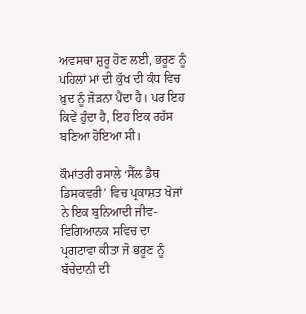ਅਵਸਥਾ ਸ਼ੁਰੂ ਹੋਣ ਲਈ, ਭਰੂਣ ਨੂੰ ਪਹਿਲਾਂ ਮਾਂ ਦੀ ਕੁੱਖ ਦੀ ਕੰਧ ਵਿਚ ਖ਼ੁਦ ਨੂੰ ਜੋੜਨਾ ਪੈਂਦਾ ਹੈ। ਪਰ ਇਹ ਕਿਵੇਂ ਹੁੰਦਾ ਹੈ, ਇਹ ਇਕ ਰਹੱਸ ਬਣਿਆ ਹੋਇਆ ਸੀ।

ਕੌਮਾਂਤਰੀ ਰਸਾਲੇ ‘ਸੈੱਲ ਡੈਥ ਡਿਸਕਵਰੀ’ ਵਿਚ ਪ੍ਰਕਾਸ਼ਤ ਖੋਜਾਂ ਨੇ ਇਕ ਬੁਨਿਆਦੀ ਜੀਵ-ਵਿਗਿਆਨਕ ਸਵਿਚ ਦਾ ਪ੍ਰਗਟਾਵਾ ਕੀਤਾ ਜੋ ਭਰੂਣ ਨੂੰ ਬੱਚੇਦਾਨੀ ਦੀ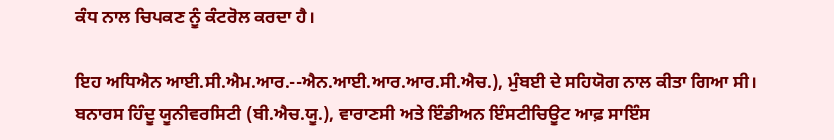ਕੰਧ ਨਾਲ ਚਿਪਕਣ ਨੂੰ ਕੰਟਰੋਲ ਕਰਦਾ ਹੈ।

ਇਹ ਅਧਿਐਨ ਆਈ.ਸੀ.ਐਮ.ਆਰ.--ਐਨ.ਆਈ.ਆਰ.ਆਰ.ਸੀ.ਐਚ.), ਮੁੰਬਈ ਦੇ ਸਹਿਯੋਗ ਨਾਲ ਕੀਤਾ ਗਿਆ ਸੀ। ਬਨਾਰਸ ਹਿੰਦੂ ਯੂਨੀਵਰਸਿਟੀ (ਬੀ.ਐਚ.ਯੂ.), ਵਾਰਾਣਸੀ ਅਤੇ ਇੰਡੀਅਨ ਇੰਸਟੀਚਿਊਟ ਆਫ਼ ਸਾਇੰਸ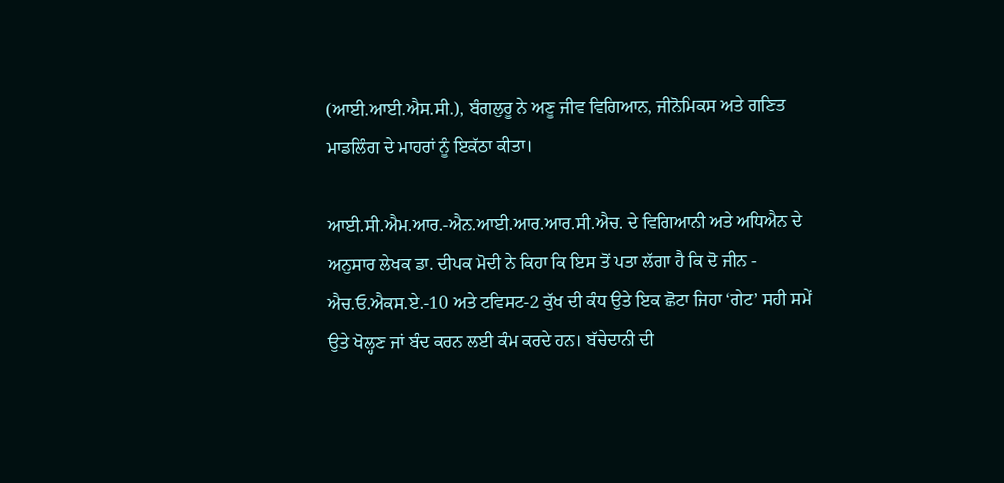(ਆਈ.ਆਈ.ਐਸ.ਸੀ.), ਬੰਗਲੁਰੂ ਨੇ ਅਣੂ ਜੀਵ ਵਿਗਿਆਨ, ਜੀਨੋਮਿਕਸ ਅਤੇ ਗਣਿਤ ਮਾਡਲਿੰਗ ਦੇ ਮਾਹਰਾਂ ਨੂੰ ਇਕੱਠਾ ਕੀਤਾ।

ਆਈ.ਸੀ.ਐਮ.ਆਰ.-ਐਨ.ਆਈ.ਆਰ.ਆਰ.ਸੀ.ਐਚ. ਦੇ ਵਿਗਿਆਨੀ ਅਤੇ ਅਧਿਐਨ ਦੇ ਅਨੁਸਾਰ ਲੇਖਕ ਡਾ. ਦੀਪਕ ਮੋਦੀ ਨੇ ਕਿਹਾ ਕਿ ਇਸ ਤੋਂ ਪਤਾ ਲੱਗਾ ਹੈ ਕਿ ਦੋ ਜੀਨ - ਐਚ.ਓ.ਐਕਸ.ਏ.-10 ਅਤੇ ਟਵਿਸਟ-2 ਕੁੱਖ ਦੀ ਕੰਧ ਉਤੇ ਇਕ ਛੋਟਾ ਜਿਹਾ ‘ਗੇਟ’ ਸਹੀ ਸਮੇਂ ਉਤੇ ਖੋਲ੍ਹਣ ਜਾਂ ਬੰਦ ਕਰਨ ਲਈ ਕੰਮ ਕਰਦੇ ਹਨ। ਬੱਚੇਦਾਨੀ ਦੀ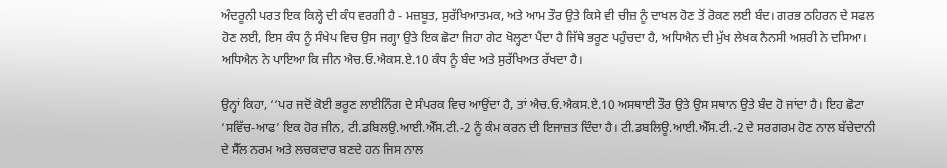ਅੰਦਰੂਨੀ ਪਰਤ ਇਕ ਕਿਲ੍ਹੇ ਦੀ ਕੰਧ ਵਰਗੀ ਹੈ - ਮਜ਼ਬੂਤ, ਸੁਰੱਖਿਆਤਮਕ, ਅਤੇ ਆਮ ਤੌਰ ਉਤੇ ਕਿਸੇ ਵੀ ਚੀਜ਼ ਨੂੰ ਦਾਖਲ ਹੋਣ ਤੋਂ ਰੋਕਣ ਲਈ ਬੰਦ। ਗਰਭ ਠਹਿਰਨ ਦੇ ਸਫਲ ਹੋਣ ਲਈ, ਇਸ ਕੰਧ ਨੂੰ ਸੰਖੇਪ ਵਿਚ ਉਸ ਜਗ੍ਹਾ ਉਤੇ ਇਕ ਛੋਟਾ ਜਿਹਾ ਗੇਟ ਖੋਲ੍ਹਣਾ ਪੈਂਦਾ ਹੈ ਜਿੱਥੇ ਭਰੂਣ ਪਹੁੰਚਦਾ ਹੈ, ਅਧਿਐਨ ਦੀ ਮੁੱਖ ਲੇਖਕ ਨੈਨਸੀ ਅਸ਼ਰੀ ਨੇ ਦਸਿਆ। ਅਧਿਐਨ ਨੇ ਪਾਇਆ ਕਿ ਜੀਨ ਐਚ.ਓ.ਐਕਸ.ਏ.10 ਕੰਧ ਨੂੰ ਬੰਦ ਅਤੇ ਸੁਰੱਖਿਅਤ ਰੱਖਦਾ ਹੈ।

ਉਨ੍ਹਾਂ ਕਿਹਾ, ‘‘ਪਰ ਜਦੋਂ ਕੋਈ ਭਰੂਣ ਲਾਈਨਿੰਗ ਦੇ ਸੰਪਰਕ ਵਿਚ ਆਉਂਦਾ ਹੈ, ਤਾਂ ਐਚ.ਓ.ਐਕਸ.ਏ.10 ਅਸਥਾਈ ਤੌਰ ਉਤੇ ਉਸ ਸਥਾਨ ਉਤੇ ਬੰਦ ਹੋ ਜਾਂਦਾ ਹੈ। ਇਹ ਛੋਟਾ ‘ਸਵਿੱਚ-ਆਫ’ ਇਕ ਹੋਰ ਜੀਨ, ਟੀ.ਡਬਿਲਉ.ਆਈ.ਐੱਸ.ਟੀ.-2 ਨੂੰ ਕੰਮ ਕਰਨ ਦੀ ਇਜਾਜ਼ਤ ਦਿੰਦਾ ਹੈ। ਟੀ.ਡਬਲਿਊ.ਆਈ.ਐੱਸ.ਟੀ.-2 ਦੇ ਸਰਗਰਮ ਹੋਣ ਨਾਲ ਬੱਚੇਦਾਨੀ ਦੇ ਸੈੱਲ ਨਰਮ ਅਤੇ ਲਚਕਦਾਰ ਬਣਦੇ ਹਨ ਜਿਸ ਨਾਲ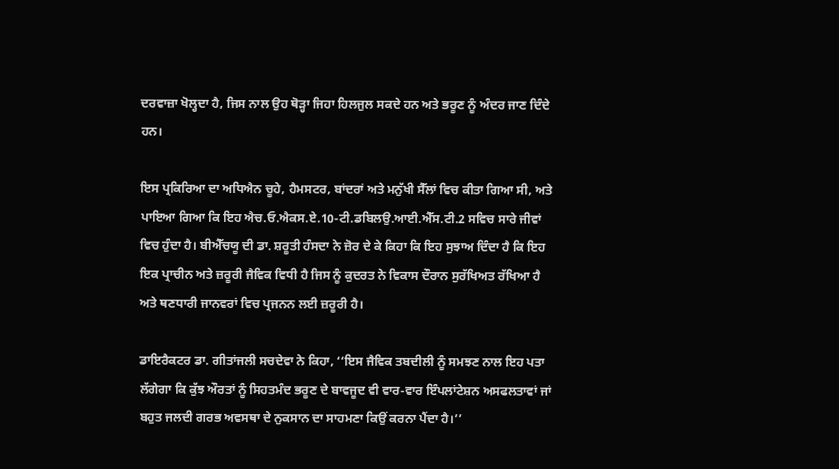ਦਰਵਾਜ਼ਾ ਖੋਲ੍ਹਦਾ ਹੈ, ਜਿਸ ਨਾਲ ਉਹ ਥੋੜ੍ਹਾ ਜਿਹਾ ਹਿਲਜੁਲ ਸਕਦੇ ਹਨ ਅਤੇ ਭਰੂਣ ਨੂੰ ਅੰਦਰ ਜਾਣ ਦਿੰਦੇ ਹਨ।

ਇਸ ਪ੍ਰਕਿਰਿਆ ਦਾ ਅਧਿਐਨ ਚੂਹੇ, ਹੈਮਸਟਰ, ਬਾਂਦਰਾਂ ਅਤੇ ਮਨੁੱਖੀ ਸੈੱਲਾਂ ਵਿਚ ਕੀਤਾ ਗਿਆ ਸੀ, ਅਤੇ ਪਾਇਆ ਗਿਆ ਕਿ ਇਹ ਐਚ.ਓ.ਐਕਸ.ਏ.10-ਟੀ.ਡਬਿਲਉ.ਆਈ.ਐੱਸ.ਟੀ.2 ਸਵਿਚ ਸਾਰੇ ਜੀਵਾਂ ਵਿਚ ਹੁੰਦਾ ਹੈ। ਬੀਐੱਚਯੂ ਦੀ ਡਾ. ਸ਼ਰੂਤੀ ਹੰਸਦਾ ਨੇ ਜ਼ੋਰ ਦੇ ਕੇ ਕਿਹਾ ਕਿ ਇਹ ਸੁਝਾਅ ਦਿੰਦਾ ਹੈ ਕਿ ਇਹ ਇਕ ਪ੍ਰਾਚੀਨ ਅਤੇ ਜ਼ਰੂਰੀ ਜੈਵਿਕ ਵਿਧੀ ਹੈ ਜਿਸ ਨੂੰ ਕੁਦਰਤ ਨੇ ਵਿਕਾਸ ਦੌਰਾਨ ਸੁਰੱਖਿਅਤ ਰੱਖਿਆ ਹੈ ਅਤੇ ਥਣਧਾਰੀ ਜਾਨਵਰਾਂ ਵਿਚ ਪ੍ਰਜਨਨ ਲਈ ਜ਼ਰੂਰੀ ਹੈ।

ਡਾਇਰੈਕਟਰ ਡਾ. ਗੀਤਾਂਜਲੀ ਸਚਦੇਵਾ ਨੇ ਕਿਹਾ, ‘‘ਇਸ ਜੈਵਿਕ ਤਬਦੀਲੀ ਨੂੰ ਸਮਝਣ ਨਾਲ ਇਹ ਪਤਾ ਲੱਗੇਗਾ ਕਿ ਕੁੱਝ ਔਰਤਾਂ ਨੂੰ ਸਿਹਤਮੰਦ ਭਰੂਣ ਦੇ ਬਾਵਜੂਦ ਵੀ ਵਾਰ-ਵਾਰ ਇੰਪਲਾਂਟੇਸ਼ਨ ਅਸਫਲਤਾਵਾਂ ਜਾਂ ਬਹੁਤ ਜਲਦੀ ਗਰਭ ਅਵਸਥਾ ਦੇ ਨੁਕਸਾਨ ਦਾ ਸਾਹਮਣਾ ਕਿਉਂ ਕਰਨਾ ਪੈਂਦਾ ਹੈ।’’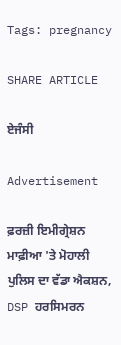Tags: pregnancy

SHARE ARTICLE

ਏਜੰਸੀ

Advertisement

ਫ਼ਰਜ਼ੀ ਇਮੀਗ੍ਰੇਸ਼ਨ ਮਾਫ਼ੀਆ 'ਤੇ ਮੋਹਾਲੀ ਪੁਲਿਸ ਦਾ ਵੱਡਾ ਐਕਸ਼ਨ, DSP ਹਰਸਿਮਰਨ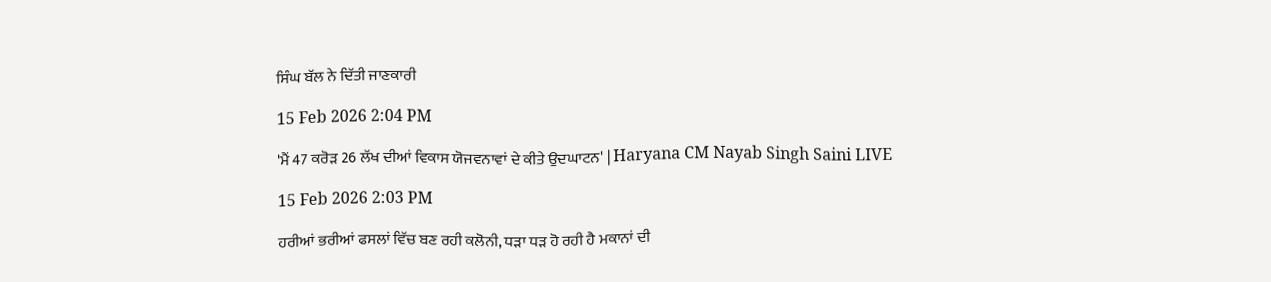ਸਿੰਘ ਬੱਲ ਨੇ ਦਿੱਤੀ ਜਾਣਕਾਰੀ

15 Feb 2026 2:04 PM

'ਮੈਂ 47 ਕਰੋੜ 26 ਲੱਖ ਦੀਆਂ ਵਿਕਾਸ ਯੋਜਵਨਾਵਾਂ ਦੇ ਕੀਤੇ ਉਦਘਾਟਨ' | Haryana CM Nayab Singh Saini LIVE

15 Feb 2026 2:03 PM

ਹਰੀਆਂ ਭਰੀਆਂ ਫਸਲਾਂ ਵਿੱਚ ਬਣ ਰਹੀ ਕਲੋਨੀ, ਧੜਾ ਧੜ ਹੋ ਰਹੀ ਹੈ ਮਕਾਨਾਂ ਦੀ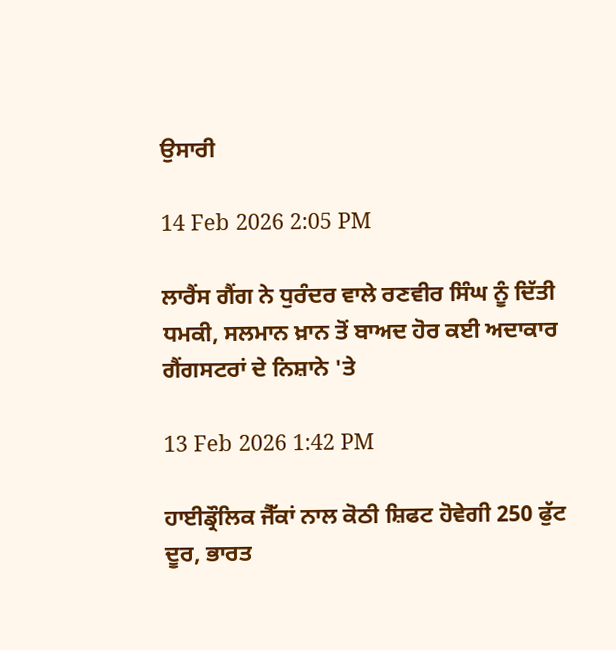ਉਸਾਰੀ

14 Feb 2026 2:05 PM

ਲਾਰੈਂਸ ਗੈਂਗ ਨੇ ਧੁਰੰਦਰ ਵਾਲੇ ਰਣਵੀਰ ਸਿੰਘ ਨੂੰ ਦਿੱਤੀ ਧਮਕੀ, ਸਲਮਾਨ ਖ਼ਾਨ ਤੋਂ ਬਾਅਦ ਹੋਰ ਕਈ ਅਦਾਕਾਰ ਗੈਂਗਸਟਰਾਂ ਦੇ ਨਿਸ਼ਾਨੇ 'ਤੇ

13 Feb 2026 1:42 PM

ਹਾਈਡ੍ਰੌਲਿਕ ਜੈੱਕਾਂ ਨਾਲ ਕੋਠੀ ਸ਼ਿਫਟ ਹੋਵੇਗੀ 250 ਫੁੱਟ ਦੂਰ, ਭਾਰਤ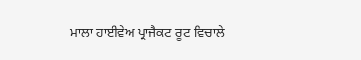ਮਾਲਾ ਹਾਈਵੇਅ ਪ੍ਰਾਜੈਕਟ ਰੂਟ ਵਿਚਾਲੇ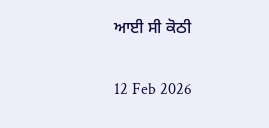ਆਈ ਸੀ ਕੋਠੀ

12 Feb 2026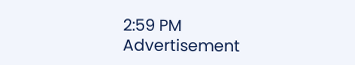2:59 PM
Advertisement